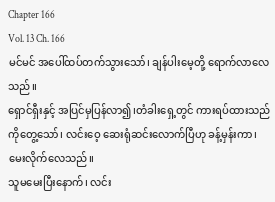Chapter 166
Vol. 13 Ch. 166
မင်မင် အပေါ်ထပ်တက်သွားသော်၊ ချန်ပါးမေ့တို့ ရောက်လာလေသည်။
ရှောင်ရှီးနှင့် အပြင်မှပြန်လာ၍၊တံခါးရှေ့တွင် ကားရပ်ထားသည်ကိုတွေ့သော်၊ လင်းဝေ့ ဆေးရုံဆင်းလောက်ပြီဟု ခန့်မှန်းကာ၊ မေးလိုက်လေသည်။
သူမမေးပြီးနောက်၊ လင်း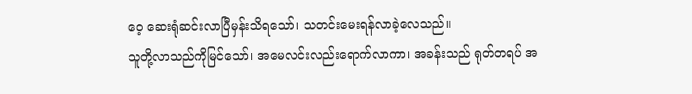ဝေ့ ဆေးရုံဆင်းလာပြီမှန်းသိရသော်၊ သတင်းမေးရန်လာခဲ့လေသည်။
သူတို့လာသည်ကိုမြင်သော်၊ အမေလင်းလည်းရောက်လာကာ၊ အခန်းသည် ရုတ်တရပ် အ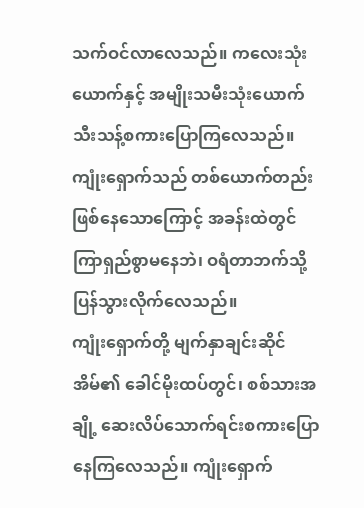သက်ဝင်လာလေသည်။ ကလေးသုံးယောက်နှင့် အမျိုးသမီးသုံးယောက် သီးသန့်စကားပြောကြလေသည်။ ကျုံးရှောက်သည် တစ်ယောက်တည်းဖြစ်နေသောကြောင့် အခန်းထဲတွင် ကြာရှည်စွာမနေဘဲ၊ ဝရံတာဘက်သို့ပြန်သွားလိုက်လေသည်။
ကျုံးရှောက်တို့ မျက်နှာချင်းဆိုင်အိမ်၏ ခေါင်မိုးထပ်တွင်၊ စစ်သားအချို့ ဆေးလိပ်သောက်ရင်းစကားပြောနေကြလေသည်။ ကျုံးရှောက်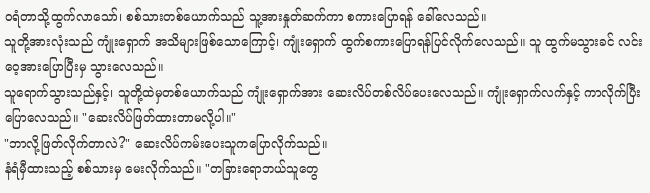ဝရံတာသို့ထွက်လာသော်၊ စစ်သားတစ်ယောက်သည် သူ့အားနှုတ်ဆက်ကာ စကားပြောရန် ခေါ်လေသည်။
သူတို့အားလုံးသည် ကျုံးရှောက် အသိများဖြစ်သောကြောင့်၊ ကျုံးရှောက် ထွက်စကားပြောရန်ပြင်လိုက်လေသည်။ သူ ထွက်မသွားခင် လင်းဝေ့အားပြောပြီးမှ သွားလေသည်။
သူရောက်သွားသည်နှင့်၊ သူတို့ထဲမှတစ်ယောက်သည် ကျုံးရှောက်အား ဆေးလိပ်တစ်လိပ်ပေးလေသည်။ ကျုံးရှောက်လက်နှင့် ကာလိုက်ပြီး ပြောလေသည်။ "ဆေးလိပ်ဖြတ်ထားတာမလို့ပါ။"
"ဘာလို့ဖြတ်လိုက်တာလဲ?" ဆေးလိပ်ကမ်းပေးသူကပြောလိုက်သည်။
နံရံမှီထားသည့် စစ်သားမှ မေးလိုက်သည်။ "တခြားရောဘယ်သူတွေ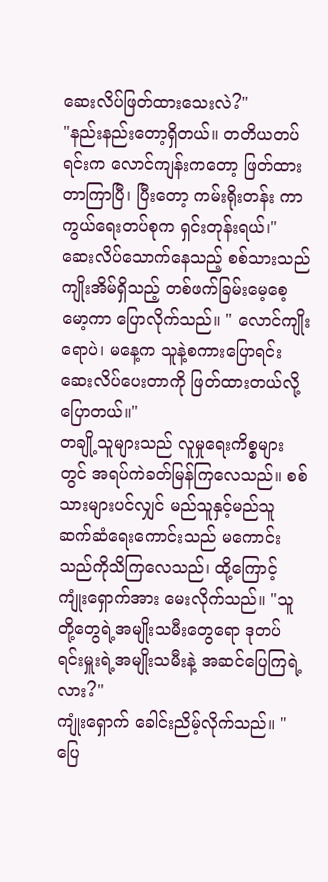ဆေးလိပ်ဖြတ်ထားသေးလဲ?"
"နည်းနည်းတော့ရှိတယ်။ တတိယတပ်ရင်းက လောင်ကျန်းကတော့ ဖြတ်ထားတာကြာပြီ၊ ပြီးတော့ ကမ်းရိုးတန်း ကာကွယ်ရေးတပ်စုက ရှင်းတုန်းရယ်၊" ဆေးလိပ်သောက်နေသည့် စစ်သားသည် ကျိုးအိမ်ရှိသည့် တစ်ဖက်ခြမ်းမေ့စေ့မော့ကာ ပြောလိုက်သည်။ " လောင်ကျိုးရောပဲ၊ မနေ့က သူနဲ့စကားပြောရင်း ဆေးလိပ်ပေးတာကို ဖြတ်ထားတယ်လို့ပြောတယ်။"
တချို့သူများသည် လူမှုရေးကိစ္စများတွင် အရပ်ကဲခတ်မြန်ကြလေသည်။ စစ်သားများပင်လျှင် မည်သူနှင့်မည်သူ ဆက်ဆံရေးကောင်းသည် မကောင်းသည်ကိုသိကြလေသည်၊ ထို့ကြောင့် ကျုံးရှောက်အား မေးလိုက်သည်။ "သူတို့တွေရဲ့အမျိုးသမီးတွေရော ဒုတပ်ရင်းမှူးရဲ့အမျိုးသမီးနဲ့ အဆင်ပြေကြရဲ့လား?"
ကျုံးရှောက် ခေါင်းညိမ့်လိုက်သည်။ "ပြေ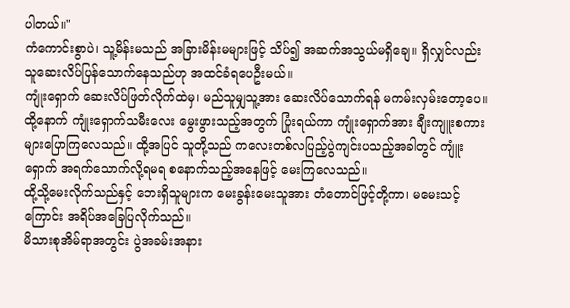ပါတယ်။"
ကံကောင်းစွာပဲ၊ သူ့မိန်းမသည် အခြားမိန်းမများဖြင့် သိပ်၍ အဆက်အသွယ်မရှိချေ။ ရှိလျှင်လည်း သူဆေးလိပ်ပြန်သောက်နေသည်ဟု အထင်ခံရပေဦးမယ်။
ကျုံးရှောက် ဆေးလိပ်ဖြတ်လိုက်ထဲမှ၊ မည်သူမျှသူ့အား ဆေးလိပ်သောက်ရန် မကမ်းလှမ်းတော့ပေ။ ထို့နောက် ကျုံးရှောက်သမီးလေး မွေးဖွားသည့်အတွက် ပြုံးရယ်ကာ ကျုံးရှောက်အား ချီးကျူးစကားများပြောကြလေသည်။ ထို့အပြင် သူတို့သည် ကလေးတစ်လပြည့်ပွဲကျင်းပသည့်အခါတွင် ကျူံးရှောက် အရက်သောက်လို့ရမရ စနောက်သည့်အနေဖြင့် မေးကြလေသည်။
ထို့သို့မေးလိုက်သည်နှင့် ဘေးရှိသူများက မေးခွန်းမေးသူအား တံတောင်ဖြင့်တို့ကာ၊ မမေးသင့်ကြောင်း အရိပ်အခြေပြလိုက်သည်။
မိသားစုအိမ်ရာအတွင်း ပွဲအခမ်းအနား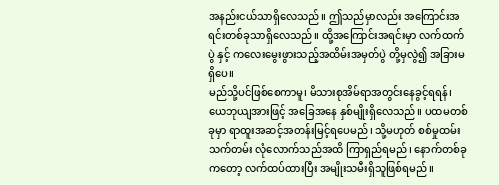အနည်းငယ်သာရှိလေသည်။ ဤသည်မှာလည်း အကြောင်းအရင်းတစ်ခုသာရှိလေသည်။ ထို့အကြောင်းအရင်းမှာ လက်ထက်ပွဲ နှင့် ကလေးမွေးဖွားသည့်အထိမ်းအမှတ်ပွဲ တို့မှလွဲ၍ အခြားမရှိပေ။
မည်သို့ပင်ဖြစ်စေကာမူ၊ မိသားစုအိမ်ရာအတွင်းနေခွင့်ရရန်၊ ယေဘုယျအားဖြင့် အခြေအနေ နှစ်မျိုးရှိလေသည်။ ပထမတစ်ခုမှာ ရာထူးအဆင့်အတန်းမြင့်ရပေမည်၊ သို့မဟုတ် စစ်မှုထမ်းသက်တမ်း လုံလောက်သည်အထိ ကြာရှည်ရမည်၊ နောက်တစ်ခုကတော့ လက်ထပ်ထားပြီး အမျိုးသမီးရှိသူဖြစ်ရမည်။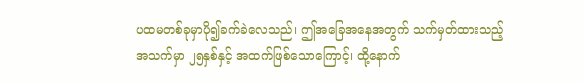ပထမတစ်ခုမှာပို၍ခက်ခဲလေသည်၊ ဤအခြေအနေအတွက် သက်မှတ်ထားသည့်အသက်မှာ ၂၅နှစ်နှင့် အထက်ဖြစ်သောကြောင့်၊ ထို့နောက်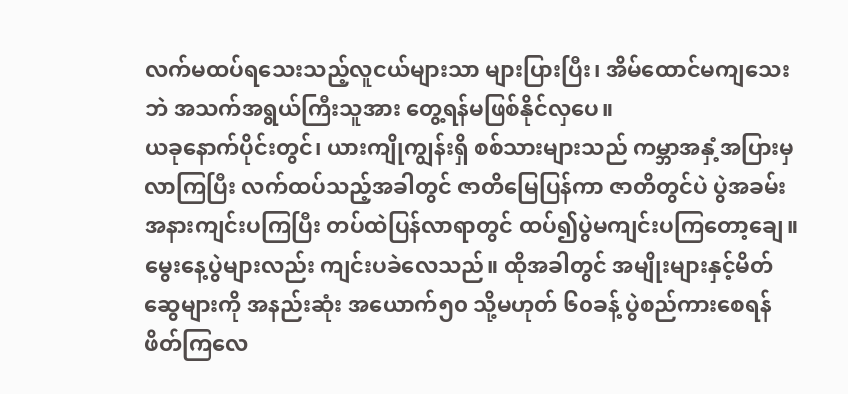လက်မထပ်ရသေးသည့်လူငယ်များသာ များပြားပြီး၊ အိမ်ထောင်မကျသေးဘဲ အသက်အရွယ်ကြီးသူအား တွေ့ရန်မဖြစ်နိုင်လှပေ။
ယခုနောက်ပိုင်းတွင်၊ ယားကျိုကျွန်းရှိ စစ်သားများသည် ကမ္ဘာအနှံ့အပြားမှလာကြပြီး လက်ထပ်သည့်အခါတွင် ဇာတိမြေပြန်ကာ ဇာတိတွင်ပဲ ပွဲအခမ်းအနားကျင်းပကြပြီး တပ်ထဲပြန်လာရာတွင် ထပ်၍ပွဲမကျင်းပကြတော့ချေ။
မွေးနေ့ပွဲများလည်း ကျင်းပခဲလေသည်။ ထိုအခါတွင် အမျိုးများနှင့်မိတ်ဆွေများကို အနည်းဆုံး အယောက်၅၀ သို့မဟုတ် ၆၀ခန့် ပွဲစည်ကားစေရန် ဖိတ်ကြလေ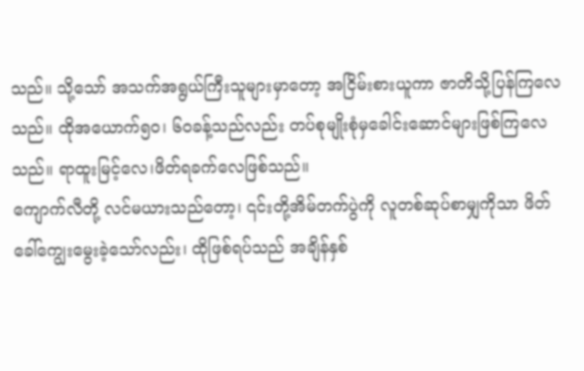သည်။ သို့သော် အသက်အရွယ်ကြီးသူများမှာတော့ အငြိမ်းစားယူကာ ဇာတိသို့ပြန်ကြလေသည်။ ထိုအယောက်၅၀၊ ၆၀ခန့်သည်လည်း တပ်စုမျိုးစုံမှခေါင်းဆောင်များဖြစ်ကြလေသည်။ ရာထူးမြင့်လေ၊ဖိတ်ရခက်လေဖြစ်သည်။
ကျောက်လီတို့ လင်မယားသည်တော့၊ ၎င်းတို့အိမ်တက်ပွဲကို လူတစ်ဆုပ်စာမျှကိုသာ ဖိတ်ခေါ်ကျွေးမွေးခဲ့သော်လည်း၊ ထိုဖြစ်ရပ်သည် အချိန်နှစ်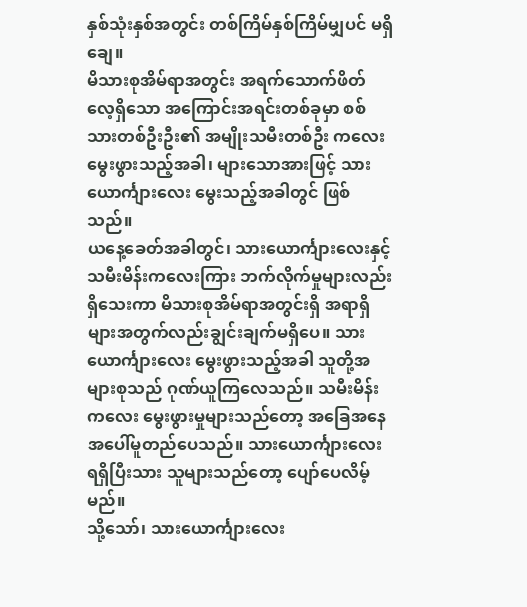နှစ်သုံးနှစ်အတွင်း တစ်ကြိမ်နှစ်ကြိမ်မျှပင် မရှိချေ။
မိသားစုအိမ်ရာအတွင်း အရက်သောက်ဖိတ်လေ့ရှိသော အကြောင်းအရင်းတစ်ခုမှာ စစ်သားတစ်ဦးဦး၏ အမျိုးသမီးတစ်ဦး ကလေးမွေးဖွားသည့်အခါ၊ များသောအားဖြင့် သားယောင်္ကျားလေး မွေးသည့်အခါတွင် ဖြစ်သည်။
ယနေ့ခေတ်အခါတွင်၊ သားယောင်္ကျားလေးနှင့် သမီးမိန်းကလေးကြား ဘက်လိုက်မှုများလည်းရှိသေးကာ မိသားစုအိမ်ရာအတွင်းရှိ အရာရှိများအတွက်လည်းချွင်းချက်မရှိပေ။ သားယောင်္ကျားလေး မွေးဖွားသည့်အခါ သူတို့အများစုသည် ဂုဏ်ယူကြလေသည်။ သမီးမိန်းကလေး မွေးဖွားမှုများသည်တော့ အခြေအနေအပေါ်မူတည်ပေသည်။ သားယောင်္ကျားလေးရရှိပြီးသား သူများသည်တော့ ပျော်ပေလိမ့်မည်။
သို့သော်၊ သားယောင်္ကျားလေး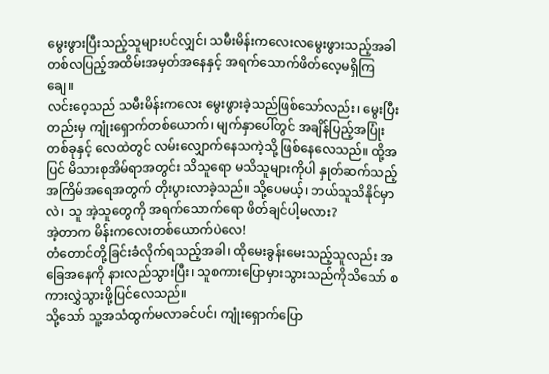မွေးဖွားပြီးသည့်သူများပင်လျှင်၊ သမီးမိန်းကလေးလမွေးဖွားသည့်အခါ တစ်လပြည့်အထိမ်းအမှတ်အနေနှင့် အရက်သောက်ဖိတ်လေ့မရှိကြချေ။
လင်းဝေ့သည် သမီးမိန်းကလေး မွေးဖွားခဲ့သည်ဖြစ်သော်လည်း၊ မွေးပြီးတည်းမှ ကျုံးရှောက်တစ်ယောက်၊ မျက်နှာပေါ်တွင် အချိန်ပြည့်အပြုံးတစ်ခုနှင့် လေထဲတွင် လမ်းလျှောက်နေသကဲ့သို့ ဖြစ်နေလေသည်။ ထို့အပြင် မိသားစုအိမ်ရာအတွင်း သိသူရော မသိသူများကိုပါ နှုတ်ဆက်သည့် အကြိမ်အရေအတွက် တိုးပွားလာခဲ့သည်။ သို့ပေမယ့်၊ ဘယ်သူသိနိုင်မှာလဲ၊ သူ အဲ့သူတွေကို အရက်သောက်ရော ဖိတ်ချင်ပါ့မလား?
အဲ့တာက မိန်းကလေးတစ်ယောက်ပဲလေ!
တံတောင်တို့ခြင်းခံလိုက်ရသည့်အခါ၊ ထိုမေးခွန်းမေးသည့်သူလည်း အခြေအနေကို နားလည်သွားပြီး၊ သူစကားပြောမှားသွားသည်ကိုသိသော် စကားလွှဲသွားဖို့ပြင်လေသည်။
သို့သော် သူ့အသံထွက်မလာခင်ပင်၊ ကျုံးရှောက်ပြော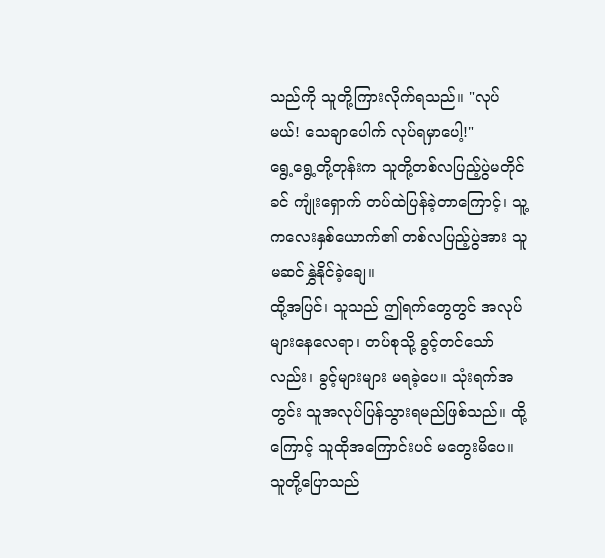သည်ကို သူတို့ကြားလိုက်ရသည်။ "လုပ်မယ်! သေချာပေါက် လုပ်ရမှာပေါ့!"
ရွေ့ရွေ့တို့တုန်းက သူတို့တစ်လပြည့်ပွဲမတိုင်ခင် ကျုံးရှောက် တပ်ထဲပြန်ခဲ့တာကြောင့်၊ သူ့ကလေးနှစ်ယောက်၏ တစ်လပြည့်ပွဲအား သူ မဆင်နွှဲနိုင်ခဲ့ချေ။
ထို့အပြင်၊ သူသည် ဤရက်တွေတွင် အလုပ်များနေလေရာ၊ တပ်စုသို့ ခွင့်တင်သော်လည်း၊ ခွင့်များများ မရခဲ့ပေ။ သုံးရက်အတွင်း သူအလုပ်ပြန်သွားရမည်ဖြစ်သည်။ ထို့ကြောင့် သူထိုအကြောင်းပင် မတွေးမိပေ။ သူတို့ပြောသည်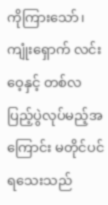ကိုကြားသော်၊ ကျုံးရှောက် လင်းဝေ့နှင့် တစ်လပြည့်ပွဲလုပ်မည့်အကြောင်း မတိုင်ပင်ရသေးသည်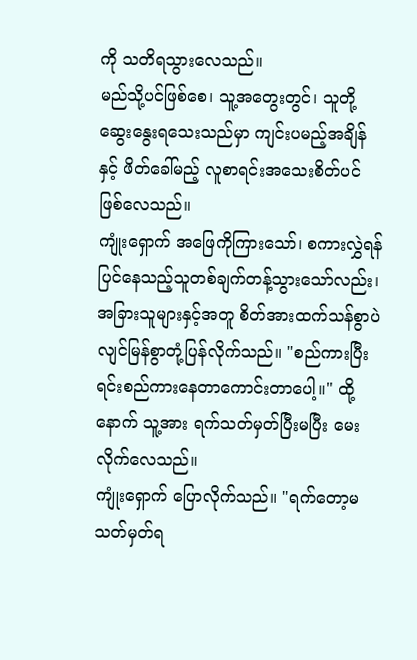ကို သတိရသွားလေသည်။
မည်သို့ပင်ဖြစ်စေ၊ သူ့အတွေးတွင်၊ သူတို့ဆွေးနွေးရသေးသည်မှာ ကျင်းပမည့်အချိန်နှင့် ဖိတ်ခေါ်မည့် လူစာရင်းအသေးစိတ်ပင် ဖြစ်လေသည်။
ကျုံးရှောက် အဖြေကိုကြားသော်၊ စကားလွှဲရန်ပြင်နေသည့်သူတစ်ချက်တန့်သွားသော်လည်း၊ အခြားသူများနှင့်အတူ စိတ်အားထက်သန်စွာပဲ လျင်မြန်စွာတုံ့ပြန်လိုက်သည်။ "စည်ကားပြီးရင်းစည်ကားနေတာကောင်းတာပေါ့။" ထို့နောက် သူ့အား ရက်သတ်မှတ်ပြီးမပြီး မေးလိုက်လေသည်။
ကျုံးရှောက် ပြောလိုက်သည်။ "ရက်တော့မသတ်မှတ်ရ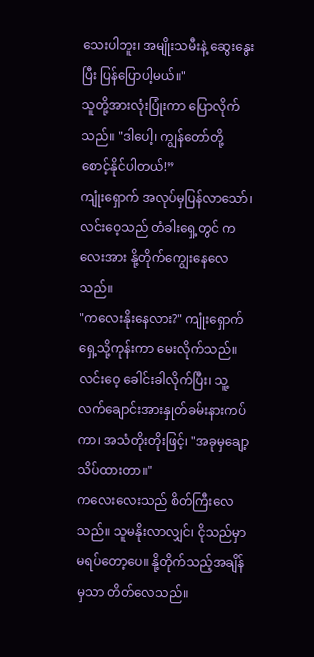သေးပါဘူး၊ အမျိုးသမီးနဲ့ ဆွေးနွေးပြီး ပြန်ပြောပါ့မယ်။"
သူတို့အားလုံးပြုံးကာ ပြောလိုက်သည်။ "ဒါပေါ့၊ ကျွန်တော်တို့ စောင့်နိုင်ပါတယ်!”
ကျုံးရှောက် အလုပ်မှပြန်လာသော်၊ လင်းဝေ့သည် တံခါးရှေ့တွင် ကလေးအား နို့တိုက်ကျွေးနေလေသည်။
"ကလေးနိုးနေလား?" ကျုံးရှောက် ရှေ့သို့ကုန်းကာ မေးလိုက်သည်။
လင်းဝေ့ ခေါင်းခါလိုက်ပြီး၊ သူ့လက်ချောင်းအားနှုတ်ခမ်းနားကပ်ကာ၊ အသံတိုးတိုးဖြင့်၊ "အခုမှချော့သိပ်ထားတာ။"
ကလေးလေးသည် စိတ်ကြီးလေသည်။ သူမနိုးလာလျှင်၊ ငိုသည်မှာ မရပ်တော့ပေ။ နို့တိုက်သည့်အချိန်မှသာ တိတ်လေသည်။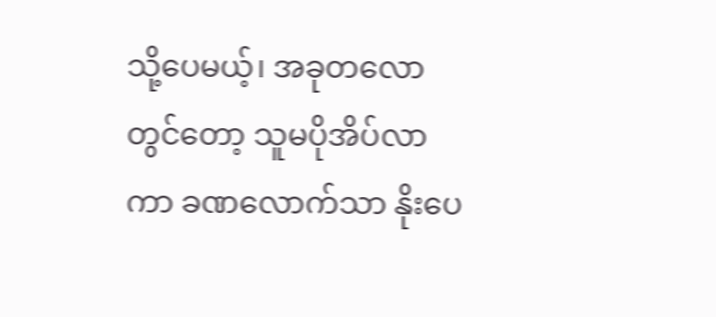သို့ပေမယ့်၊ အခုတလောတွင်တော့ သူမပိုအိပ်လာကာ ခဏလောက်သာ နိုးပေ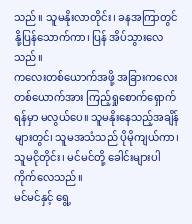သည်။ သူမနိုးလာတိုင်း၊ ခနအကြာတွင် နို့ပြန်သောက်ကာ၊ ပြန် အိပ်သွားလေသည်။
ကလေးတစ်ယောက်အဖို့ အခြားကလေးတစ်ယောက်အား ကြည့်ရှုစောက်ရှောက်ရန်မှာ မလွယ်ပေ။ သူမနိုးနေသည့်အချိန်များတွင်၊ သူမအသံသည် ပိုမိုကျယ်ကာ၊ သူမငိုတိုင်း၊ မင်မင်တို့ ခေါင်းများပါ ကိုက်လေသည်။
မင်မင်နှင့် ရွေ့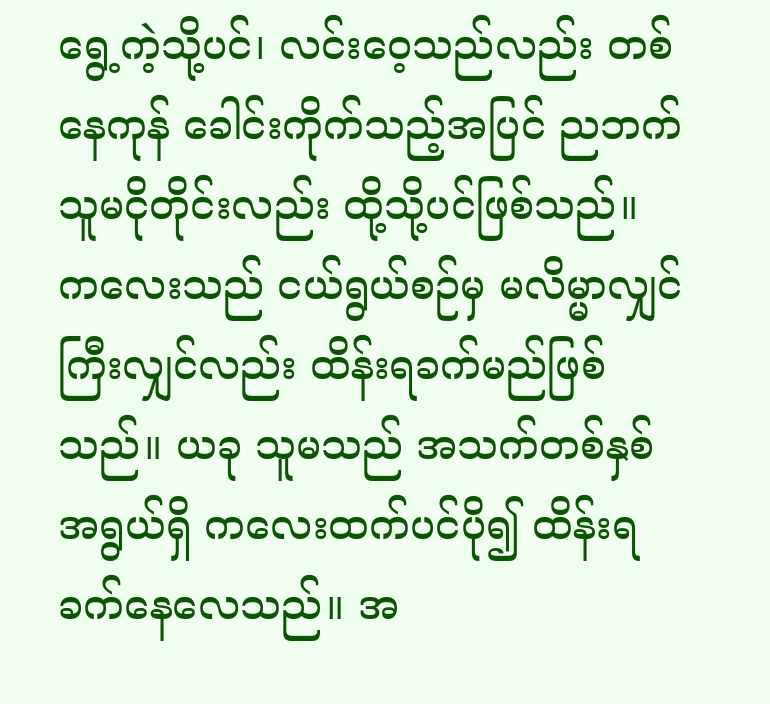ရွေ့ကဲ့သို့ပင်၊ လင်းဝေ့သည်လည်း တစ်နေကုန် ခေါင်းကိုက်သည့်အပြင် ညဘက် သူမငိုတိုင်းလည်း ထို့သို့ပင်ဖြစ်သည်။
ကလေးသည် ငယ်ရွယ်စဉ်မှ မလိမ္မာလျှင်ကြီးလျှင်လည်း ထိန်းရခက်မည်ဖြစ်သည်။ ယခု သူမသည် အသက်တစ်နှစ်အရွယ်ရှိ ကလေးထက်ပင်ပို၍ ထိန်းရခက်နေလေသည်။ အ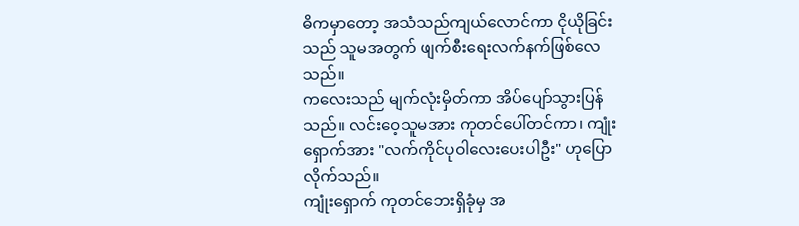ဓိကမှာတော့ အသံသည်ကျယ်လောင်ကာ ငိုယိုခြင်းသည် သူမအတွက် ဖျက်စီးရေးလက်နက်ဖြစ်လေသည်။
ကလေးသည် မျက်လုံးမှိတ်ကာ အိပ်ပျော်သွားပြန်သည်။ လင်းဝေ့သူမအား ကုတင်ပေါ်တင်ကာ၊ ကျုံးရှောက်အား "လက်ကိုင်ပုဝါလေးပေးပါဦး" ဟုပြောလိုက်သည်။
ကျုံးရှောက် ကုတင်ဘေးရှိခုံမှ အ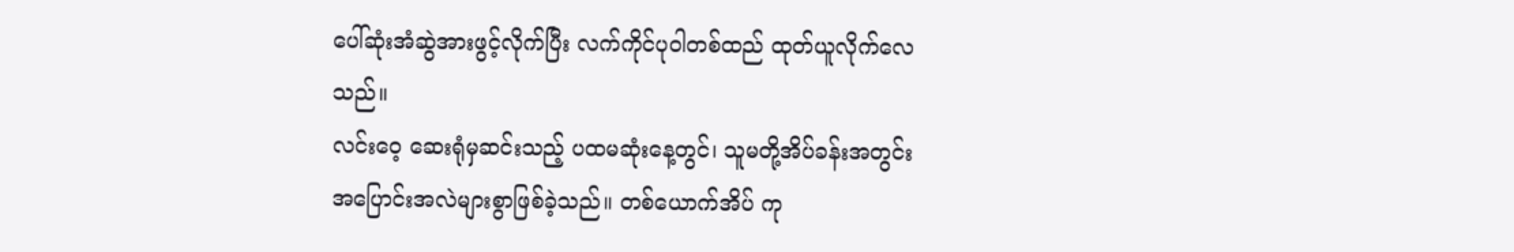ပေါ်ဆုံးအံဆွဲအားဖွင့်လိုက်ပြီး လက်ကိုင်ပုဝါတစ်ထည် ထုတ်ယူလိုက်လေသည်။
လင်းဝေ့ ဆေးရုံမှဆင်းသည့် ပထမဆုံးနေ့တွင်၊ သူမတို့အိပ်ခန်းအတွင်း အပြောင်းအလဲများစွာဖြစ်ခဲ့သည်။ တစ်ယောက်အိပ် ကု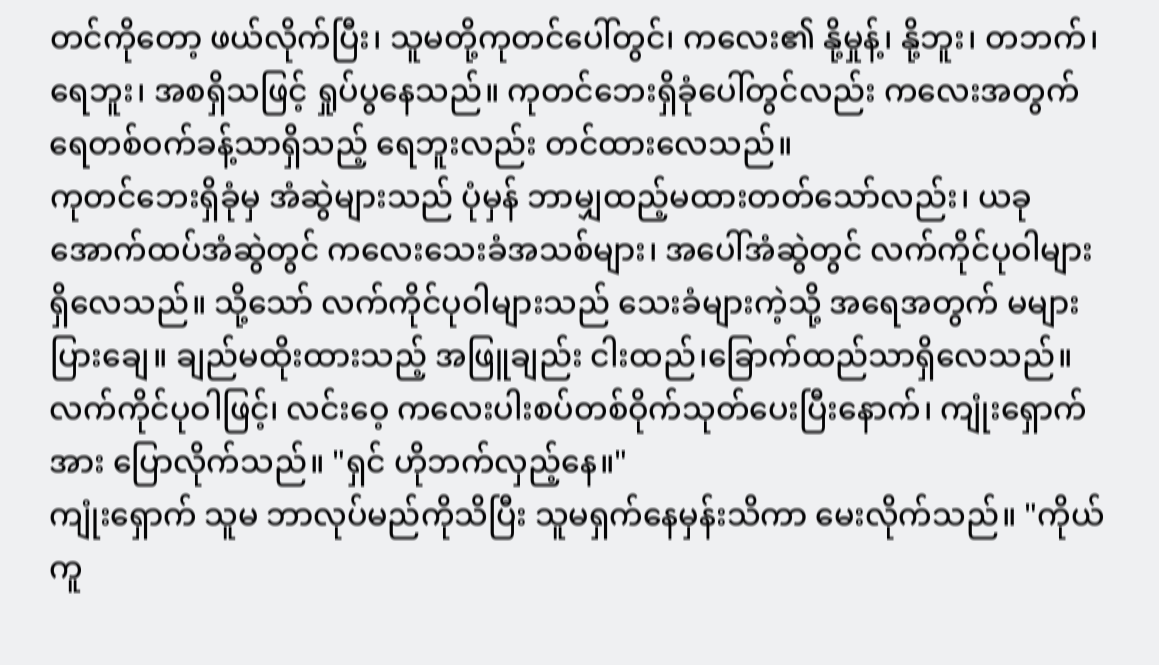တင်ကိုတော့ ဖယ်လိုက်ပြီး၊ သူမတို့ကုတင်ပေါ်တွင်၊ ကလေး၏ နို့မှုန့်၊ နို့ဘူး၊ တဘက်၊ ရေဘူး၊ အစရှိသဖြင့် ရှုပ်ပွနေသည်။ ကုတင်ဘေးရှိခုံပေါ်တွင်လည်း ကလေးအတွက် ရေတစ်ဝက်ခန့်သာရှိသည့် ရေဘူးလည်း တင်ထားလေသည်။
ကုတင်ဘေးရှိခုံမှ အံဆွဲများသည် ပုံမှန် ဘာမျှထည့်မထားတတ်သော်လည်း၊ ယခု အောက်ထပ်အံဆွဲတွင် ကလေးသေးခံအသစ်များ၊ အပေါ်အံဆွဲတွင် လက်ကိုင်ပုဝါများ ရှိလေသည်။ သို့သော် လက်ကိုင်ပုဝါများသည် သေးခံများကဲ့သို့ အရေအတွက် မများပြားချေ။ ချည်မထိုးထားသည့် အဖြူချည်း ငါးထည်၊ခြောက်ထည်သာရှိလေသည်။
လက်ကိုင်ပုဝါဖြင့်၊ လင်းဝေ့ ကလေးပါးစပ်တစ်ဝိုက်သုတ်ပေးပြီးနောက်၊ ကျုံးရှောက်အား ပြောလိုက်သည်။ "ရှင် ဟိုဘက်လှည့်နေ။"
ကျုံးရှောက် သူမ ဘာလုပ်မည်ကိုသိပြီး သူမရှက်နေမှန်းသိကာ မေးလိုက်သည်။ "ကိုယ် ကူ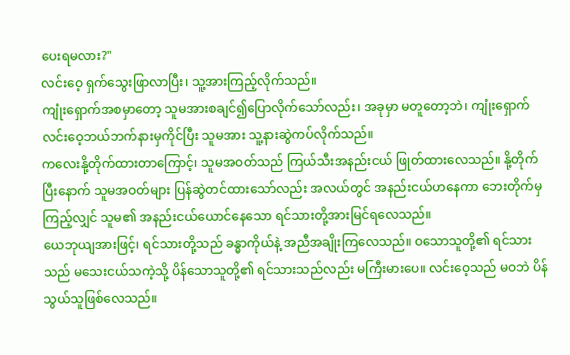ပေးရမလား?"
လင်းဝေ့ ရှက်သွေးဖြာလာပြီး၊ သူ့အားကြည့်လိုက်သည်။
ကျုံးရှောက်အစမှာတော့ သူမအားစချင်၍ပြောလိုက်သော်လည်း၊ အခုမှာ မတူတော့ဘဲ၊ ကျုံးရှောက် လင်းဝေ့ဘယ်ဘက်နားမှကိုင်ပြီး သူမအား သူ့နားဆွဲကပ်လိုက်သည်။
ကလေးနို့တိုက်ထားတာကြောင့်၊ သူမအဝတ်သည် ကြယ်သီးအနည်းငယ် ဖြုတ်ထားလေသည်။ နို့တိုက်ပြီးနောက် သူမအဝတ်များ ပြန်ဆွဲတင်ထားသော်လည်း အလယ်တွင် အနည်းငယ်ဟနေကာ ဘေးတိုက်မှကြည့်လျှင် သူမ၏ အနည်းငယ်ယောင်နေသော ရင်သားတို့အားမြင်ရလေသည်။
ယေဘုယျအားဖြင့်၊ ရင်သားတို့သည် ခန္ဓာကိုယ်နဲ့ အညီအချိုးကြလေသည်။ ဝသောသူတို့၏ ရင်သားသည် မသေးငယ်သကဲ့သို့ ပိန်သောသူတို့၏ ရင်သားသည်လည်း မကြီးမားပေ။ လင်းဝေ့သည် မဝဘဲ ပိန်သွယ်သူဖြစ်လေသည်။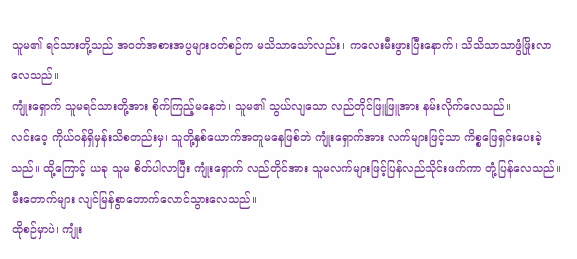သူမ၏ ရင်သားတို့သည် အဝတ်အစားအပွများဝတ်စဉ်က မသိသာသော်လည်း၊ ကလေးမီးဖွားပြီးနောက်၊ သိသိသာသာဖွံဖြိုးလာလေသည်။
ကျုံးရှောက် သူမရင်သားတို့အား စိုက်ကြည့်မနေဘဲ၊ သူမ၏ သွယ်လျသော လည်တိုင်ဖြူဖြူအား နမ်းလိုက်လေသည်။
လင်းဝေ့ ကိုယ်ဝန်ရှိမှန်းသိစတည်းမှ၊ သူတို့နှစ်ယောက်အတူမနေဖြစ်ဘဲ ကျုံးရှောက်အား လက်များဖြင့်သာ ကိစ္စဖြေရှင်းပေးခဲ့သည်။ ထို့ကြောင့် ယခု သူမ စိတ်ပါလာပြီး ကျုံးရှောက် လည်တိုင်အား သူမလက်များဖြင့်ပြန်လည်သိုင်းဖက်ကာ တုံ့ပြန်လေသည်။
မီးတောက်များ လျင်မြန်စွာတောက်လောင်သွားလေသည်။
ထိုစဉ်မှာပဲ၊ ကျုံး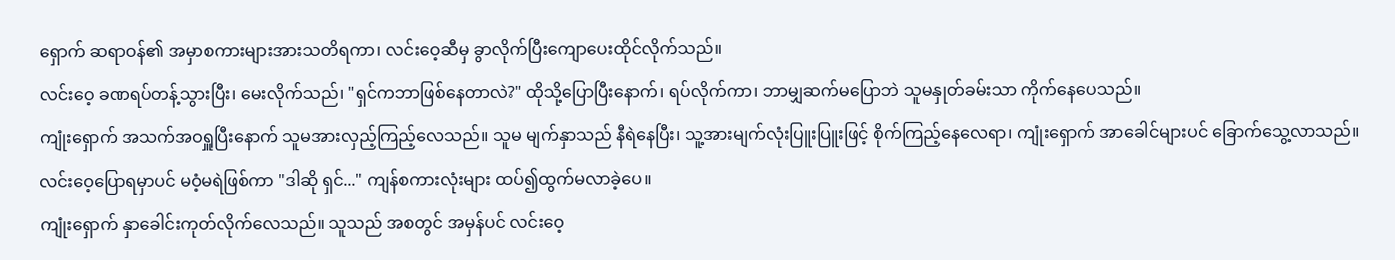ရှောက် ဆရာဝန်၏ အမှာစကားများအားသတိရကာ၊ လင်းဝေ့ဆီမှ ခွာလိုက်ပြီးကျောပေးထိုင်လိုက်သည်။
လင်းဝေ့ ခဏရပ်တန့်သွားပြီး၊ မေးလိုက်သည်၊ "ရှင်ကဘာဖြစ်နေတာလဲ?" ထိုသို့ပြောပြီးနောက်၊ ရပ်လိုက်ကာ၊ ဘာမျှဆက်မပြောဘဲ သူမနှုတ်ခမ်းသာ ကိုက်နေပေသည်။
ကျုံးရှောက် အသက်အဝရှူပြီးနောက် သူမအားလှည့်ကြည့်လေသည်။ သူမ မျက်နှာသည် နီရဲနေပြီး၊ သူ့အားမျက်လုံးပြူးပြူးဖြင့် စိုက်ကြည့်နေလေရာ၊ ကျုံးရှောက် အာခေါင်များပင် ခြောက်သွေ့လာသည်။
လင်းဝေ့ပြောရမှာပင် မဝံ့မရဲဖြစ်ကာ "ဒါဆို ရှင်..." ကျန်စကားလုံးများ ထပ်၍ထွက်မလာခဲ့ပေ။
ကျုံးရှောက် နှာခေါင်းကုတ်လိုက်လေသည်။ သူသည် အစတွင် အမှန်ပင် လင်းဝေ့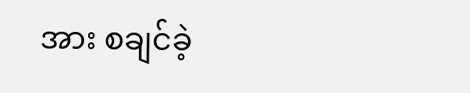အား စချင်ခဲ့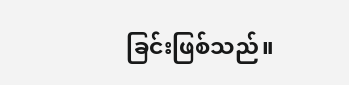ခြင်းဖြစ်သည်။